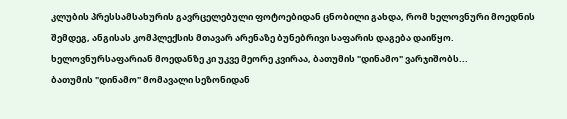კლუბის პრესსამსახურის გავრცელებული ფოტოებიდან ცნობილი გახდა, რომ ხელოვნური მოედნის შემდეგ, ანგისას კომპლექსის მთავარ არენაზე ბუნებრივი საფარის დაგება დაიწყო.
ხელოვნურსაფარიან მოედანზე კი უკვე მეორე კვირაა, ბათუმის "დინამო" ვარჯიშობს...
ბათუმის "დინამო" მომავალი სეზონიდან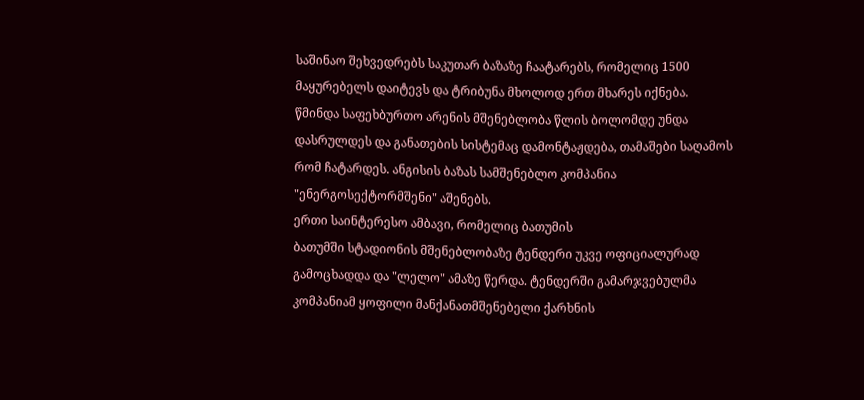საშინაო შეხვედრებს საკუთარ ბაზაზე ჩაატარებს, რომელიც 1500 მაყურებელს დაიტევს და ტრიბუნა მხოლოდ ერთ მხარეს იქნება.
წმინდა საფეხბურთო არენის მშენებლობა წლის ბოლომდე უნდა დასრულდეს და განათების სისტემაც დამონტაჟდება, თამაშები საღამოს რომ ჩატარდეს. ანგისის ბაზას სამშენებლო კომპანია "ენერგოსექტორმშენი" აშენებს.
ერთი საინტერესო ამბავი, რომელიც ბათუმის
ბათუმში სტადიონის მშენებლობაზე ტენდერი უკვე ოფიციალურად გამოცხადდა და "ლელო" ამაზე წერდა. ტენდერში გამარჯვებულმა კომპანიამ ყოფილი მანქანათმშენებელი ქარხნის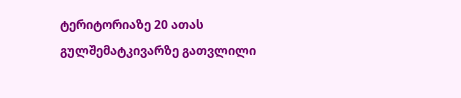ტერიტორიაზე 20 ათას გულშემატკივარზე გათვლილი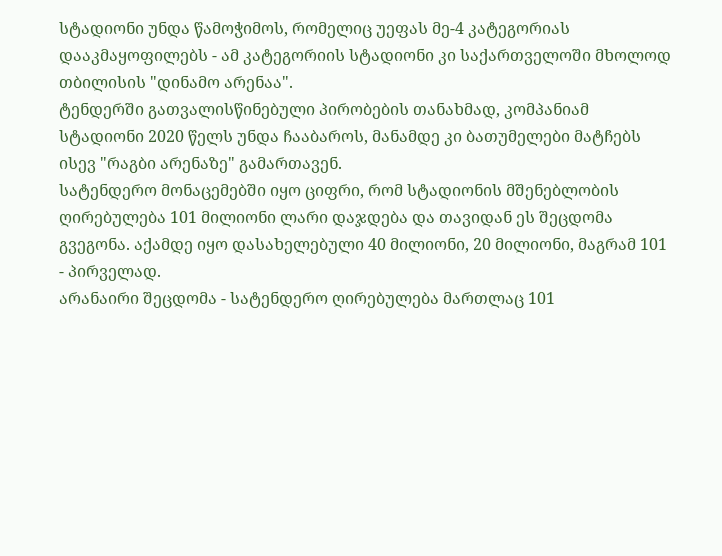სტადიონი უნდა წამოჭიმოს, რომელიც უეფას მე-4 კატეგორიას დააკმაყოფილებს - ამ კატეგორიის სტადიონი კი საქართველოში მხოლოდ თბილისის "დინამო არენაა".
ტენდერში გათვალისწინებული პირობების თანახმად, კომპანიამ სტადიონი 2020 წელს უნდა ჩააბაროს, მანამდე კი ბათუმელები მატჩებს ისევ "რაგბი არენაზე" გამართავენ.
სატენდერო მონაცემებში იყო ციფრი, რომ სტადიონის მშენებლობის ღირებულება 101 მილიონი ლარი დაჯდება და თავიდან ეს შეცდომა გვეგონა. აქამდე იყო დასახელებული 40 მილიონი, 20 მილიონი, მაგრამ 101 - პირველად.
არანაირი შეცდომა - სატენდერო ღირებულება მართლაც 101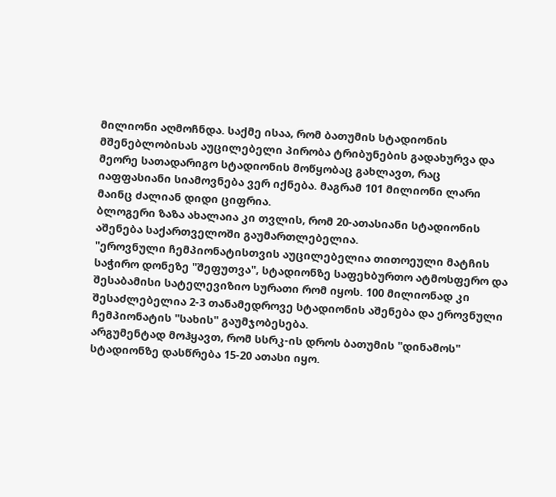მილიონი აღმოჩნდა. საქმე ისაა, რომ ბათუმის სტადიონის მშენებლობისას აუცილებელი პირობა ტრიბუნების გადახურვა და მეორე სათადარიგო სტადიონის მოწყობაც გახლავთ, რაც იაფფასიანი სიამოვნება ვერ იქნება. მაგრამ 101 მილიონი ლარი მაინც ძალიან დიდი ციფრია.
ბლოგერი ზაზა ახალაია კი თვლის, რომ 20-ათასიანი სტადიონის აშენება საქართველოში გაუმართლებელია.
"ეროვნული ჩემპიონატისთვის აუცილებელია თითოეული მატჩის საჭირო დონეზე "შეფუთვა", სტადიონზე საფეხბურთო ატმოსფერო და შესაბამისი სატელევიზიო სურათი რომ იყოს. 100 მილიონად კი შესაძლებელია 2-3 თანამედროვე სტადიონის აშენება და ეროვნული ჩემპიონატის "სახის" გაუმჯობესება.
არგუმენტად მოჰყავთ, რომ სსრკ-ის დროს ბათუმის "დინამოს" სტადიონზე დასწრება 15-20 ათასი იყო.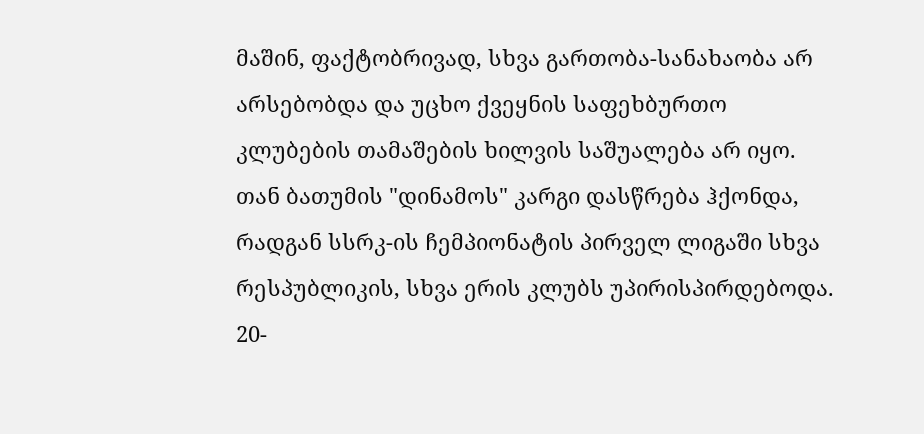მაშინ, ფაქტობრივად, სხვა გართობა-სანახაობა არ არსებობდა და უცხო ქვეყნის საფეხბურთო კლუბების თამაშების ხილვის საშუალება არ იყო. თან ბათუმის "დინამოს" კარგი დასწრება ჰქონდა, რადგან სსრკ-ის ჩემპიონატის პირველ ლიგაში სხვა რესპუბლიკის, სხვა ერის კლუბს უპირისპირდებოდა.
20-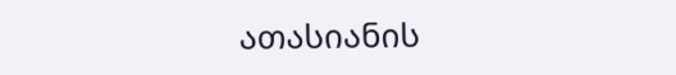ათასიანის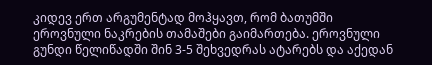კიდევ ერთ არგუმენტად მოჰყავთ, რომ ბათუმში ეროვნული ნაკრების თამაშები გაიმართება. ეროვნული გუნდი წელიწადში შინ 3-5 შეხვედრას ატარებს და აქედან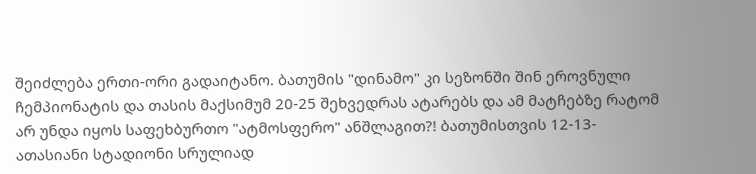შეიძლება ერთი-ორი გადაიტანო. ბათუმის "დინამო" კი სეზონში შინ ეროვნული ჩემპიონატის და თასის მაქსიმუმ 20-25 შეხვედრას ატარებს და ამ მატჩებზე რატომ არ უნდა იყოს საფეხბურთო "ატმოსფერო" ანშლაგით?! ბათუმისთვის 12-13-ათასიანი სტადიონი სრულიად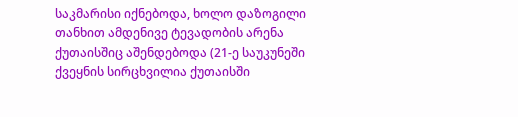საკმარისი იქნებოდა, ხოლო დაზოგილი თანხით ამდენივე ტევადობის არენა ქუთაისშიც აშენდებოდა (21-ე საუკუნეში ქვეყნის სირცხვილია ქუთაისში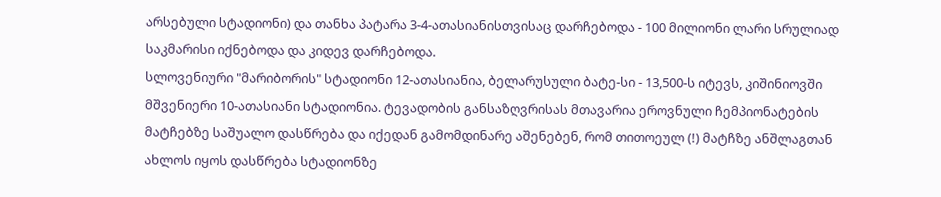არსებული სტადიონი) და თანხა პატარა 3-4-ათასიანისთვისაც დარჩებოდა - 100 მილიონი ლარი სრულიად საკმარისი იქნებოდა და კიდევ დარჩებოდა.
სლოვენიური "მარიბორის" სტადიონი 12-ათასიანია, ბელარუსული ბატე-სი - 13,500-ს იტევს, კიშინიოვში მშვენიერი 10-ათასიანი სტადიონია. ტევადობის განსაზღვრისას მთავარია ეროვნული ჩემპიონატების მატჩებზე საშუალო დასწრება და იქედან გამომდინარე აშენებენ, რომ თითოეულ (!) მატჩზე ანშლაგთან ახლოს იყოს დასწრება სტადიონზე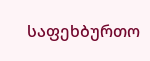საფეხბურთო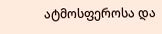ატმოსფეროსა და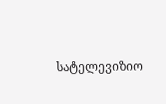სატელევიზიო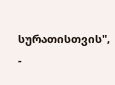სურათისთვის", -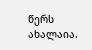წერს ახალაია.